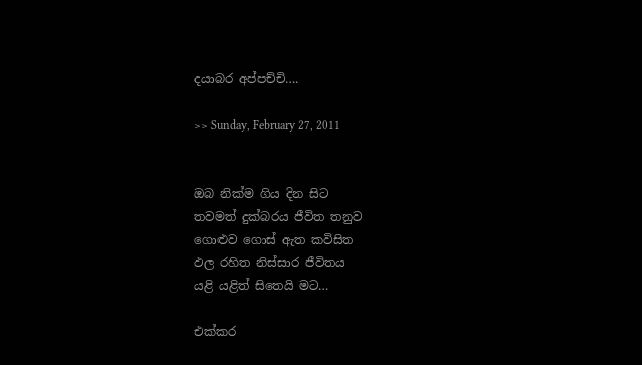දයාබර අප්පච්චි….

>> Sunday, February 27, 2011


ඔබ නික්ම ගිය දින සිට
තවමත් දුක්බරය ජීවිත තනුව
ගොළුව ගොස් ඇත කවිසිත
ඵල රහිත නිස්සාර ජීවිතය
යළි යළිත් සිතෙයි මට…

එක්කර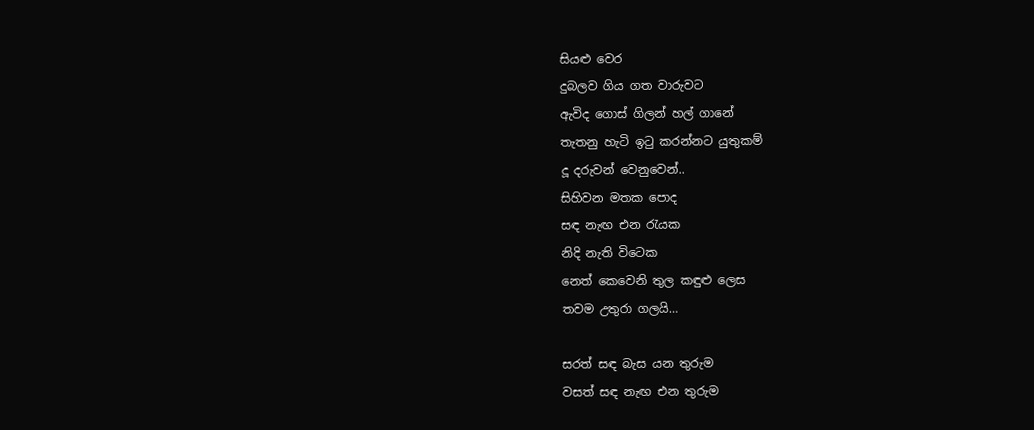සියළු වෙර
දුබලව ගිය ගත වාරුවට
ඇවිද ගොස් ගිලන් හල් ගානේ
තැතනු හැටි ඉටු කරන්නට යුතුකම්
දූ දරුවන් වෙනුවෙන්..
සිහිවන මතක පොද
සඳ නැඟ එන රැයක
නිදි නැති විටෙක
නෙත් කෙවෙනි තුල කඳුළු ලෙස
තවම උතුරා ගලයි…

සරත් සඳ බැස යන තුරුම
වසත් සඳ නැඟ එන තුරුම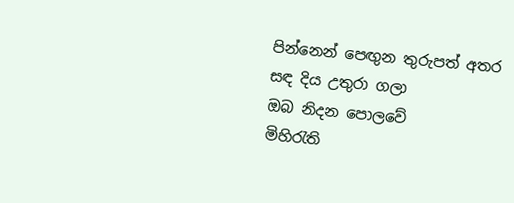පින්නෙන් පෙඟුන තුරුපත් අතර
සඳ දිය උතුරා ගලා
ඔබ නිදන පොලවේ
මිහිරැති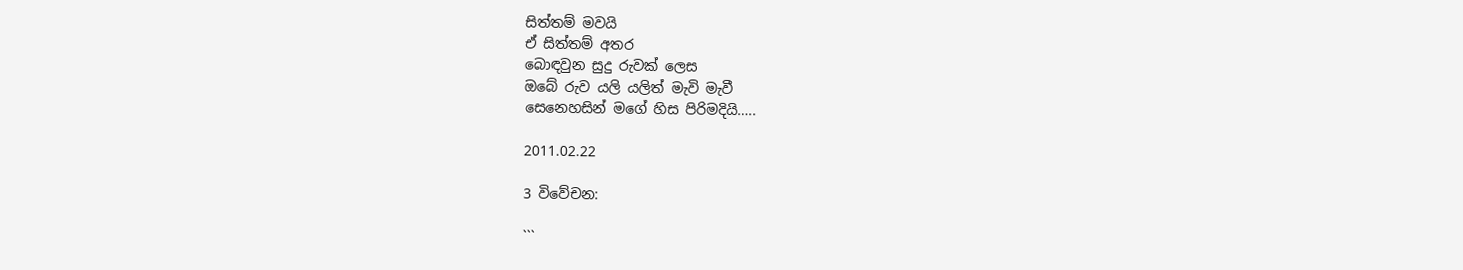සිත්තම් මවයි
ඒ සිත්තම් අතර
බොඳවුන සුදු රුවක් ලෙස
ඔබේ රුව යලි යලිත් මැවි මැවී
සෙනෙහසින් මගේ හිස පිරිමදියි…..

2011.02.22

3 විවේචන:

```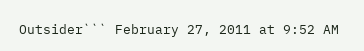Outsider``` February 27, 2011 at 9:52 AM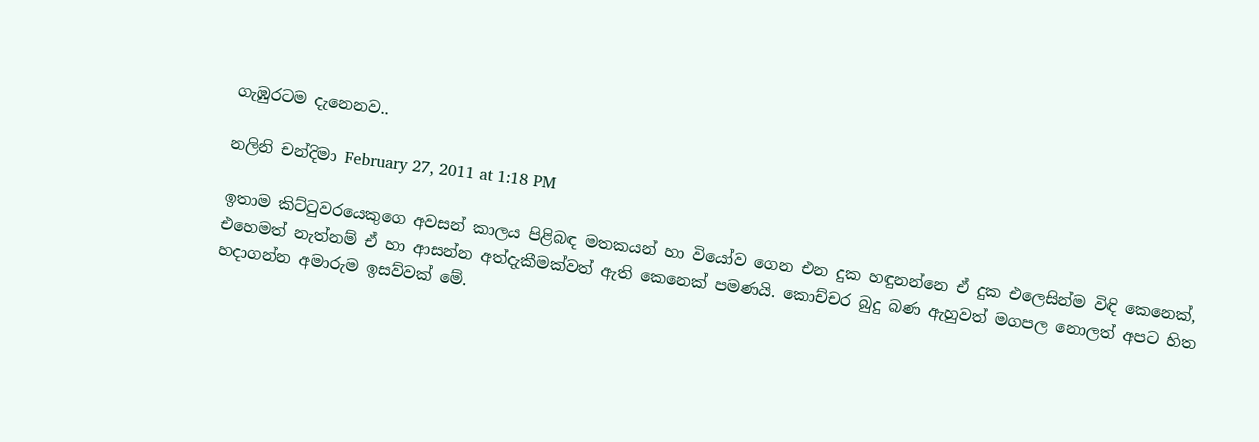ගැඹුරටම දැනෙනව..

නලිනි චන්දිමා February 27, 2011 at 1:18 PM

ඉතාම කිට්ටුවරයෙකුගෙ අවසන් කාලය පිළිබඳ මතකයන් හා වියෝව ගෙන එන දුක හඳුනන්නෙ ඒ දුක එලෙසින්ම විඳි කෙනෙක්, එහෙමත් නැත්නම් ඒ හා ආසන්න අත්දැකීමක්වත් ඇති කෙනෙක් පමණයි. කොච්චර බුදු බණ ඇහුවත් මගපල නොලත් අපට හිත හදාගන්න අමාරුම ඉසව්වක් මේ.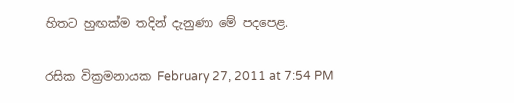හිතට හුඟක්ම තදින් දැනුණා මේ පදපෙළ.

රසික වික්‍රමනායක February 27, 2011 at 7:54 PM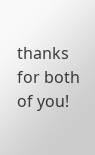thanks for both of you!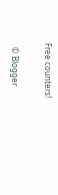Free counters!

  © Blogger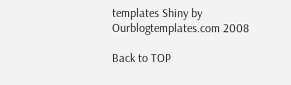templates Shiny by Ourblogtemplates.com 2008

Back to TOP